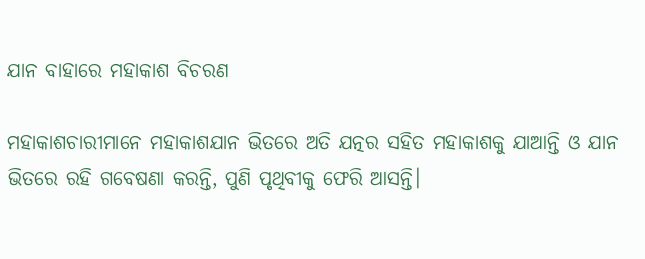ଯାନ ବାହାରେ ମହାକାଶ ବିଚରଣ

ମହାକାଶଚାରୀମାନେ ମହାକାଶଯାନ ଭିତରେ ଅତି ଯତ୍ନର ସହିତ ମହାକାଶକୁ ଯାଆନ୍ତି ଓ ଯାନ ଭିତରେ ରହି ଗବେଷଣା କରନ୍ତି, ପୁଣି ପୃଥିବୀକୁ ଫେରି ଆସନ୍ତି।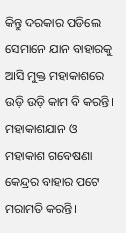କିନ୍ତୁ ଦରକାର ପଡିଲେ ସେମାନେ ଯାନ ବାହାରକୁ ଆସି ମୁକ୍ତ ମହାକାଶରେ ଉଡ଼ି ଉଡ଼ି କାମ ବି କରନ୍ତି। ମହାକାଶଯାନ ଓ ମହାକାଶ ଗବେଷଣା କେନ୍ଦ୍ରର ବାହାର ପଟେ ମରାମତି କରନ୍ତି।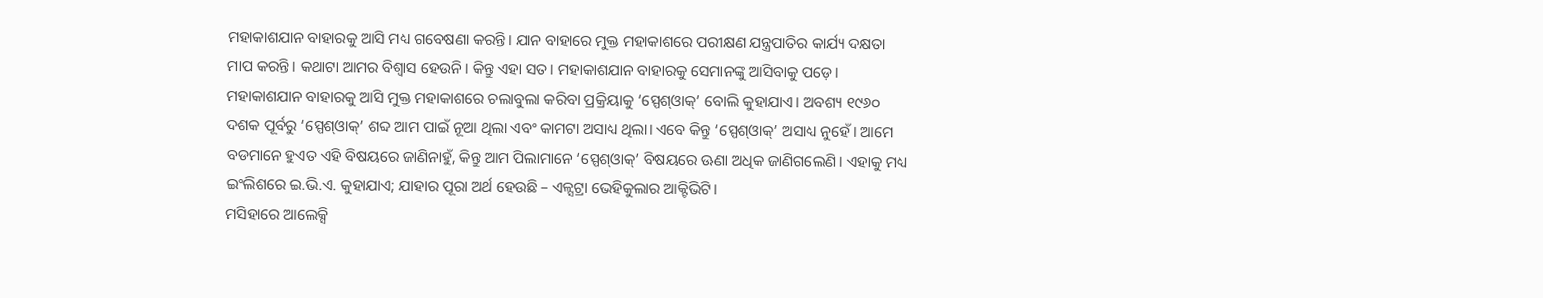ମହାକାଶଯାନ ବାହାରକୁ ଆସି ମଧ୍ୟ ଗବେଷଣା କରନ୍ତି। ଯାନ ବାହାରେ ମୁକ୍ତ ମହାକାଶରେ ପରୀକ୍ଷଣ ଯନ୍ତ୍ରପାତିର କାର୍ଯ୍ୟ ଦକ୍ଷତା ମାପ କରନ୍ତି। କଥାଟା ଆମର ବିଶ୍ୱାସ ହେଉନି। କିନ୍ତୁ ଏହା ସତ। ମହାକାଶଯାନ ବାହାରକୁ ସେମାନଙ୍କୁ ଆସିବାକୁ ପଡ଼େ। ମହାକାଶଯାନ ବାହାରକୁ ଆସି ମୁକ୍ତ ମହାକାଶରେ ଚଲାବୁଲା କରିବା ପ୍ରକ୍ରିୟାକୁ ‘ସ୍ପେଶ୍‌ଓାକ୍‌’ ବୋଲି କୁହାଯାଏ। ଅବଶ୍ୟ ୧୯୬୦ ଦଶକ ପୂର୍ବରୁ ‘ସ୍ପେଶ୍‌ଓାକ୍‌’ ଶବ୍ଦ ଆମ ପାଇଁ ନୂଆ ଥିଲା ଏବଂ କାମଟା ଅସାଧ୍ୟ ଥିଲା। ଏବେ କିନ୍ତୁ ‘ସ୍ପେଶ୍‌ଓାକ୍‌’ ଅସାଧ୍ୟ ନୁହେଁ। ଆମେ ବଡମାନେ ହୁଏତ ଏହି ବିଷୟରେ ଜାଣିନାହୁଁ, କିନ୍ତୁ ଆମ ପିଲାମାନେ ‘ସ୍ପେଶ୍‌ଓାକ୍‌’ ବିଷୟରେ ଊଣା ଅଧିକ ଜାଣିଗଲେଣି। ଏହାକୁ ମଧ୍ୟ ଇଂଲିଶରେ ଇ.ଭି.ଏ. କୁହାଯାଏ; ଯାହାର ପୂରା ଅର୍ଥ ହେଉଛି – ଏଳ୍ସଟ୍ରା ଭେହିକୁଲାର ଆକ୍ଟିଭିଟି।
ମସିହାରେ ଆଲେକ୍ସି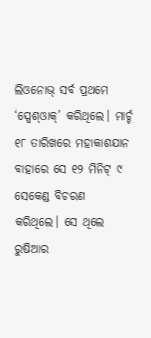ଲିଓନୋଭ୍‌ ସର୍ବ ପ୍ରଥମେ ‘ସ୍ପେଶ୍‌ଓାକ୍‌’ କରିଥିଲେ। ମାର୍ଚ୍ଚ ୧୮ ତାରିଖରେ ମହାକାଶଯାନ ବାହାରେ ସେ ୧୨ ମିନିଟ୍‌ ୯ ସେକେଣ୍ଡ ବିଚରଣ କରିଥିଲେ। ସେ ଥିଲେ ରୁଷିଆର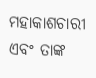ମହାକାଶଚାରୀ ଏବଂ ତାଙ୍କ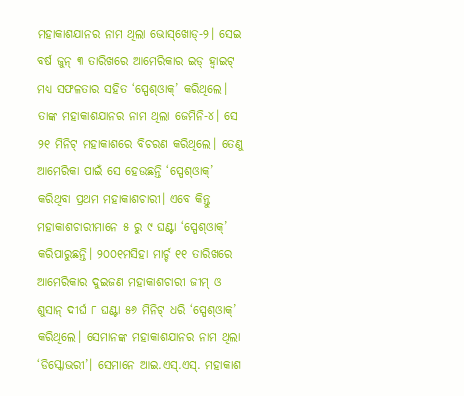ମହାକାଶଯାନର ନାମ ଥିଲା ଭୋସ୍‌ଖୋଡ୍‌-୨। ସେଇ ବର୍ଷ ଜୁନ୍‌ ୩ ତାରିଖରେ ଆମେରିକାର ଇଡ୍‌ ହ୍ବାଇଟ୍‌ ମଧ୍ୟ ସଫଳତାର ସହିତ ‘ସ୍ପେଶ୍‌ଓାକ୍‌’ କରିଥିଲେ। ତାଙ୍କ ମହାକାଶଯାନର ନାମ ଥିଲା ଜେମିନି-୪। ସେ ୨୧ ମିନିଟ୍‌ ମହାକାଶରେ ବିଚରଣ କରିଥିଲେ। ତେଣୁ ଆମେରିକା ପାଇଁ ସେ ହେଉଛନ୍ତି ‘ସ୍ପେଶ୍‌ଓାକ୍‌’ କରିଥିବା ପ୍ରଥମ ମହାକାଶଚାରୀ। ଏବେ କିନ୍ତୁ ମହାକାଶଚାରୀମାନେ ୫ ରୁ ୯ ଘଣ୍ଟା ‘ସ୍ପେଶ୍‌ଓାକ୍‌’ କରିପାରୁଛନ୍ତି। ୨୦୦୧ମସିହା ମାର୍ଚ୍ଚ ୧୧ ତାରିଖରେ ଆମେରିକାର ଦୁଇଜଣ ମହାକାଶଚାରୀ ଜୀମ୍‌ ଓ ଶୁସାନ୍‌ ଦୀର୍ଘ ୮ ଘଣ୍ଟା ୫୬ ମିନିଟ୍‌ ଧରି ‘ସ୍ପେଶ୍‌ଓାକ୍‌’ କରିଥିଲେ। ସେମାନଙ୍କ ମହାକାଶଯାନର ନାମ ଥିଲା ‘ଡିସ୍କୋଭରୀ’। ସେମାନେ ଆଇ.ଏସ୍‌.ଏସ୍‌. ମହାକାଶ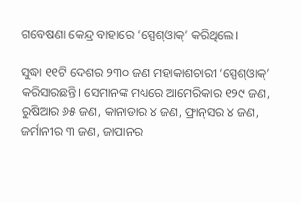ଗବେଷଣା କେନ୍ଦ୍ର ବାହାରେ ‘ସ୍ପେଶ୍‌ଓାକ୍‌’ କରିଥିଲେ।

ସୁଦ୍ଧା ୧୧ଟି ଦେଶର ୨୩୦ ଜଣ ମହାକାଶଚାରୀ ‘ସ୍ପେଶ୍‌ଓାକ୍‌’ କରିସାରଛନ୍ତି। ସେମାନଙ୍କ ମଧ୍ୟରେ ଆମେରିକାର ୧୨୯ ଜଣ, ରୁଷିଆର ୬୫ ଜଣ, କାନାଡାର ୪ ଜଣ, ଫ୍ରାନ୍‌ସର ୪ ଜଣ, ଜର୍ମାନୀର ୩ ଜଣ, ଜାପାନର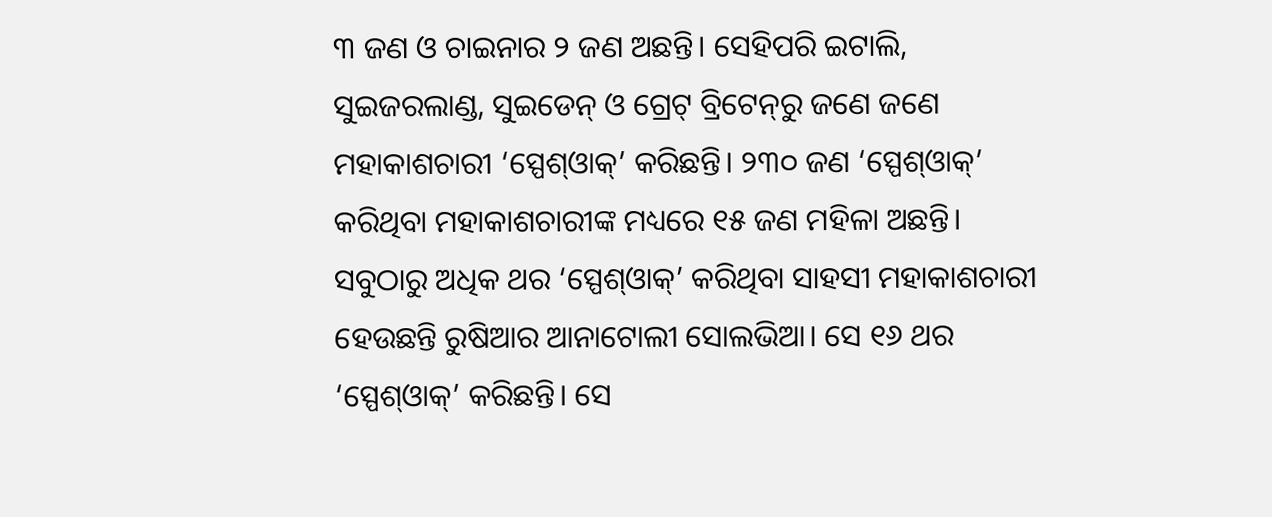୩ ଜଣ ଓ ଚାଇନାର ୨ ଜଣ ଅଛନ୍ତି। ସେହିପରି ଇଟାଲି, ସୁଇଜରଲାଣ୍ଡ, ସୁଇଡେନ୍‌ ଓ ଗ୍ରେଟ୍‌ ବ୍ରିଟେନ୍‌ରୁ ଜଣେ ଜଣେ ମହାକାଶଚାରୀ ‘ସ୍ପେଶ୍‌ଓାକ୍‌’ କରିଛନ୍ତି। ୨୩୦ ଜଣ ‘ସ୍ପେଶ୍‌ଓାକ୍‌’ କରିଥିବା ମହାକାଶଚାରୀଙ୍କ ମଧ୍ୟରେ ୧୫ ଜଣ ମହିଳା ଅଛନ୍ତି। ସବୁଠାରୁ ଅଧିକ ଥର ‘ସ୍ପେଶ୍‌ଓାକ୍‌’ କରିଥିବା ସାହସୀ ମହାକାଶଚାରୀ ହେଉଛନ୍ତି ରୁଷିଆର ଆନାଟୋଲୀ ସୋଲଭିଆ। ସେ ୧୬ ଥର ‘ସ୍ପେଶ୍‌ଓାକ୍‌’ କରିଛନ୍ତି। ସେ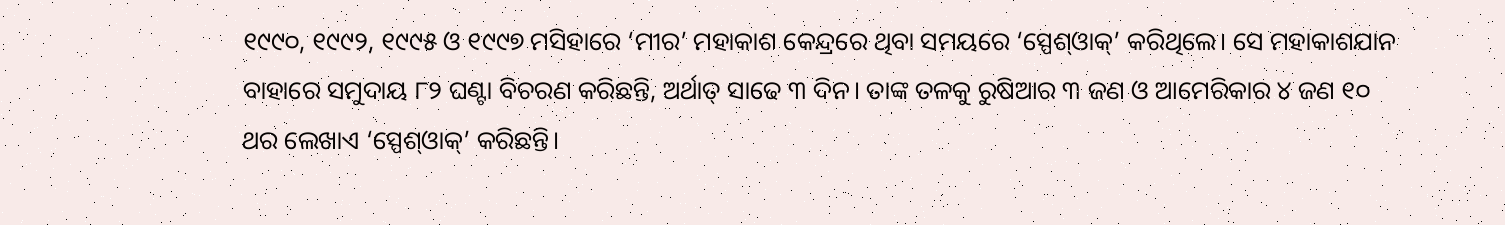୧୯୯୦, ୧୯୯୨, ୧୯୯୫ ଓ ୧୯୯୭ ମସିହାରେ ‘ମୀର’ ମହାକାଶ କେନ୍ଦ୍ରରେ ଥିବା ସମୟରେ ‘ସ୍ପେଶ୍‌ଓାକ୍‌’ କରିଥିଲେ। ସେ ମହାକାଶଯାନ ବାହାରେ ସମୁଦାୟ ୮୨ ଘଣ୍ଟା ବିଚରଣ କରିଛନ୍ତି, ଅର୍ଥାତ୍‌ ସାଢେ ୩ ଦିନ। ତାଙ୍କ ତଳକୁ ରୁଷିଆର ୩ ଜଣ ଓ ଆମେରିକାର ୪ ଜଣ ୧୦ ଥର ଲେଖାଏ ‘ସ୍ପେଶ୍‌ଓାକ୍‌’ କରିଛନ୍ତି।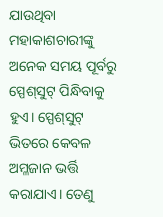ଯାଉଥିବା ମହାକାଶଚାରୀଙ୍କୁ ଅନେକ ସମୟ ପୂର୍ବରୁ ସ୍ପେଶ୍‌ସୁଟ୍‌ ପିନ୍ଧିବାକୁ ହୁଏ। ସ୍ପେଶ୍‌ସୁଟ୍‌ ଭିତରେ କେବଳ ଅମ୍ଳଜାନ ଭର୍ତ୍ତି କରାଯାଏ। ତେଣୁ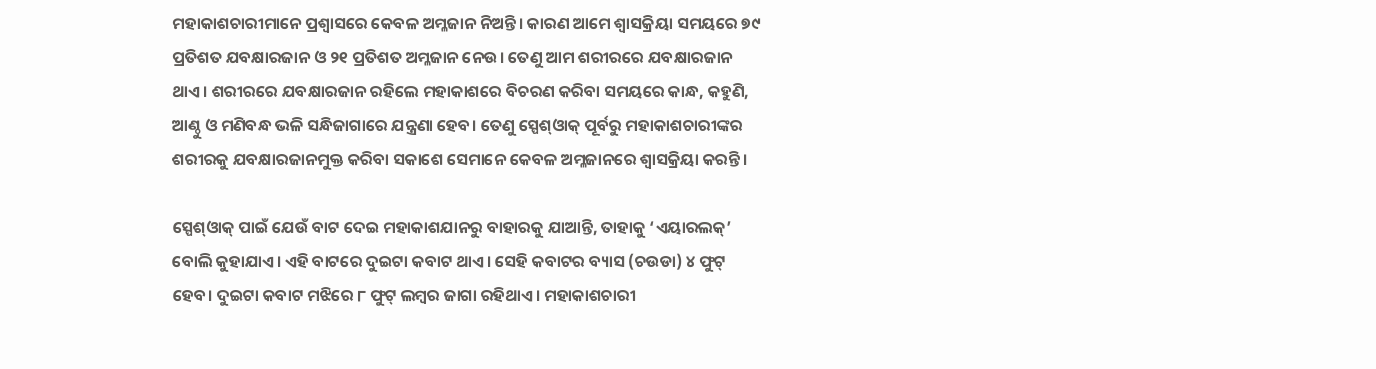ମହାକାଶଚାରୀମାନେ ପ୍ରଶ୍ୱାସରେ କେବଳ ଅମ୍ଳଜାନ ନିଅନ୍ତି। କାରଣ ଆମେ ଶ୍ୱାସକ୍ରିୟା ସମୟରେ ୭୯ ପ୍ରତିଶତ ଯବକ୍ଷାରଜାନ ଓ ୨୧ ପ୍ରତିଶତ ଅମ୍ଳଜାନ ନେଉ। ତେଣୁ ଆମ ଶରୀରରେ ଯବକ୍ଷାରଜାନ ଥାଏ। ଶରୀରରେ ଯବକ୍ଷାରଜାନ ରହିଲେ ମହାକାଶରେ ବିଚରଣ କରିବା ସମୟରେ କାନ୍ଧ, କହୁଣି, ଆଣ୍ଠୁ ଓ ମଣିବନ୍ଧ ଭଳି ସନ୍ଧିଜାଗାରେ ଯନ୍ତ୍ରଣା ହେବ। ତେଣୁ ସ୍ପେଶ୍‌ଓାକ୍‌ ପୂର୍ବରୁ ମହାକାଶଚାରୀଙ୍କର ଶରୀରକୁ ଯବକ୍ଷାରଜାନମୁକ୍ତ କରିବା ସକାଶେ ସେମାନେ କେବଳ ଅମ୍ଳଜାନରେ ଶ୍ୱାସକ୍ରିୟା କରନ୍ତି।

ସ୍ପେଶ୍‌ଓାକ୍‌ ପାଇଁ ଯେଉଁ ବାଟ ଦେଇ ମହାକାଶଯାନରୁ ବାହାରକୁ ଯାଆନ୍ତି, ତାହାକୁ ‘ଏୟାରଲକ୍‌’ ବୋଲି କୁହାଯାଏ। ଏହି ବାଟରେ ଦୁଇଟା କବାଟ ଥାଏ। ସେହି କବାଟର ବ୍ୟାସ (ଚଉଡା) ୪ ଫୁଟ୍‌ ହେବ। ଦୁଇଟା କବାଟ ମଝିରେ ୮ ଫୁଟ୍‌ ଲମ୍ବର ଜାଗା ରହିଥାଏ। ମହାକାଶଚାରୀ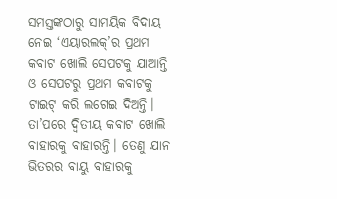ସମସ୍ତଙ୍କଠାରୁ ସାମୟିକ ବିଦାୟ ନେଇ ‘ଏୟାରଲକ୍‌’ର ପ୍ରଥମ କବାଟ ଖୋଲି ସେପଟକୁ ଯାଆନ୍ତି ଓ ସେପଟରୁ ପ୍ରଥମ କବାଟକୁ ଟାଇଟ୍‌ କରି ଲଗେଇ ଦିଅନ୍ତି।
ତା’ପରେ ଦ୍ୱିତୀୟ କବାଟ ଖୋଲି ବାହାରକୁ ବାହାରନ୍ତି। ତେଣୁ ଯାନ ଭିତରର ବାୟୁ ବାହାରକୁ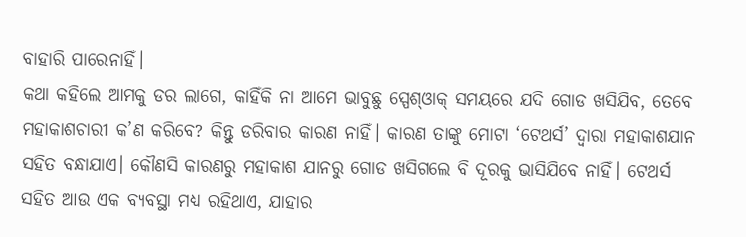ବାହାରି ପାରେନାହିଁ।
କଥା କହିଲେ ଆମକୁ ଡର ଲାଗେ, କାହିଁକି ନା ଆମେ ଭାବୁଛୁ ସ୍ପେଶ୍‌ଓାକ୍‌ ସମୟରେ ଯଦି ଗୋଡ ଖସିଯିବ, ତେବେ ମହାକାଶଚାରୀ କ’ଣ କରିବେ? କିନ୍ତୁ ଡରିବାର କାରଣ ନାହିଁ। କାରଣ ତାଙ୍କୁ ମୋଟା ‘ଟେଥର୍ସ’ ଦ୍ୱାରା ମହାକାଶଯାନ ସହିତ ବନ୍ଧାଯାଏ। କୌଣସି କାରଣରୁ ମହାକାଶ ଯାନରୁ ଗୋଡ ଖସିଗଲେ ବି ଦୂରକୁ ଭାସିଯିବେ ନାହିଁ। ଟେଥର୍ସ ସହିତ ଆଉ ଏକ ବ୍ୟବସ୍ଥା ମଧ୍ୟ ରହିଥାଏ, ଯାହାର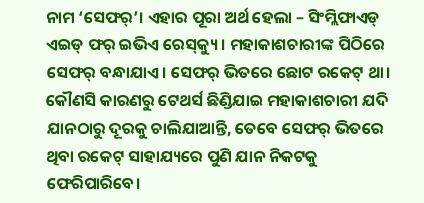ନାମ ‘ସେଫର୍‌’। ଏହାର ପୂରା ଅର୍ଥ ହେଲା – ସିଂମ୍ଲିଫାଏଡ୍‌ ଏଇଡ୍‌ ଫର୍‌ ଇଭିଏ ରେସ୍‌କ୍ୟୁ। ମହାକାଶଚାରୀଙ୍କ ପିଠିରେ ସେଫର୍‌ ବନ୍ଧାଯାଏ। ସେଫର୍‌ ଭିତରେ ଛୋଟ ରକେଟ୍‌ ଥା। କୌଣସି କାରଣରୁ ଟେଥର୍ସ ଛିଣ୍ଡିଯାଇ ମହାକାଶଚାରୀ ଯଦି ଯାନଠାରୁ ଦୂରକୁ ଚାଲିଯାଆନ୍ତି, ତେବେ ସେଫର୍‌ ଭିତରେ ଥିବା ରକେଟ୍‌ ସାହାଯ୍ୟରେ ପୁଣି ଯାନ ନିକଟକୁ ଫେରିପାରିବେ।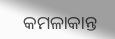କମଳାକାନ୍ତ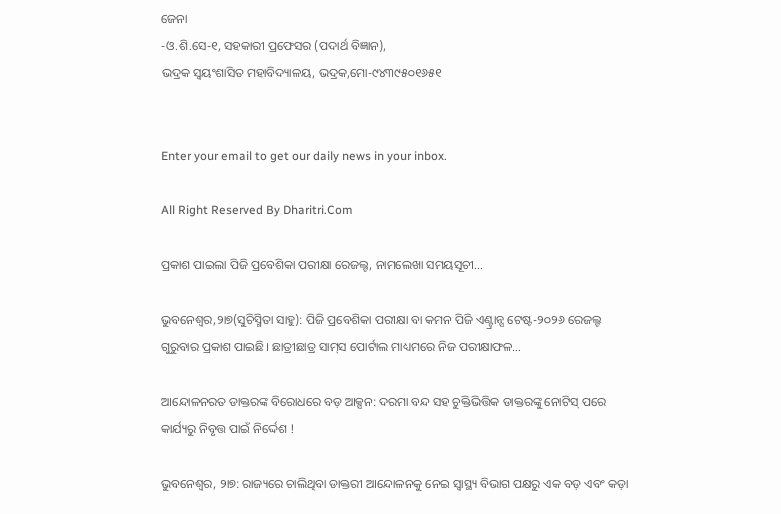ଜେନା
-ଓ.ଶି.ସେ-୧, ସହକାରୀ ପ୍ରଫେସର (ପଦାର୍ଥ ବିଜ୍ଞାନ),
ଭଦ୍ରକ ସ୍ବୟଂଶାସିତ ମହାବିଦ୍ୟାଳୟ, ଭଦ୍ରକ,ମୋ-୯୪୩୯୫୦୧୬୫୧


Enter your email to get our daily news in your inbox.

All Right Reserved By Dharitri.Com

ପ୍ରକାଶ ପାଇଲା ପିଜି ପ୍ରବେଶିକା ପରୀକ୍ଷା ରେଜଲ୍ଟ, ନାମଲେଖା ସମୟସୂଚୀ…

ଭୁବନେଶ୍ୱର,୨ା୭(ସୁଚିସ୍ମିତା ସାହୁ): ପିଜି ପ୍ରବେଶିକା ପରୀକ୍ଷା ବା କମନ ପିଜି ଏଣ୍ଟ୍ରାନ୍ସ ଟେଷ୍ଟ-୨୦୨୬ ରେଜଲ୍ଟ ଗୁରୁବାର ପ୍ରକାଶ ପାଇଛି। ଛାତ୍ରୀଛାତ୍ର ସାମ୍‌ସ ପୋର୍ଟାଲ ମାଧ୍ୟମରେ ନିଜ ପରୀକ୍ଷାଫଳ…

ଆନ୍ଦୋଳନରତ ଡାକ୍ତରଙ୍କ ବିରୋଧରେ ବଡ଼ ଆକ୍ସନ: ଦରମା ବନ୍ଦ ସହ ଚୁକ୍ତିଭିତ୍ତିକ ଡାକ୍ତରଙ୍କୁ ନୋଟିସ୍‌ ପରେ କାର୍ଯ୍ୟରୁ ନିବୃତ୍ତ ପାଇଁ ନିର୍ଦ୍ଦେଶ !

ଭୁବନେଶ୍ୱର, ୨ା୭: ରାଜ୍ୟରେ ଚାଲିଥିବା ଡାକ୍ତରୀ ଆନ୍ଦୋଳନକୁ ନେଇ ସ୍ୱାସ୍ଥ୍ୟ ବିଭାଗ ପକ୍ଷରୁ ଏକ ବଡ଼ ଏବଂ କଡ଼ା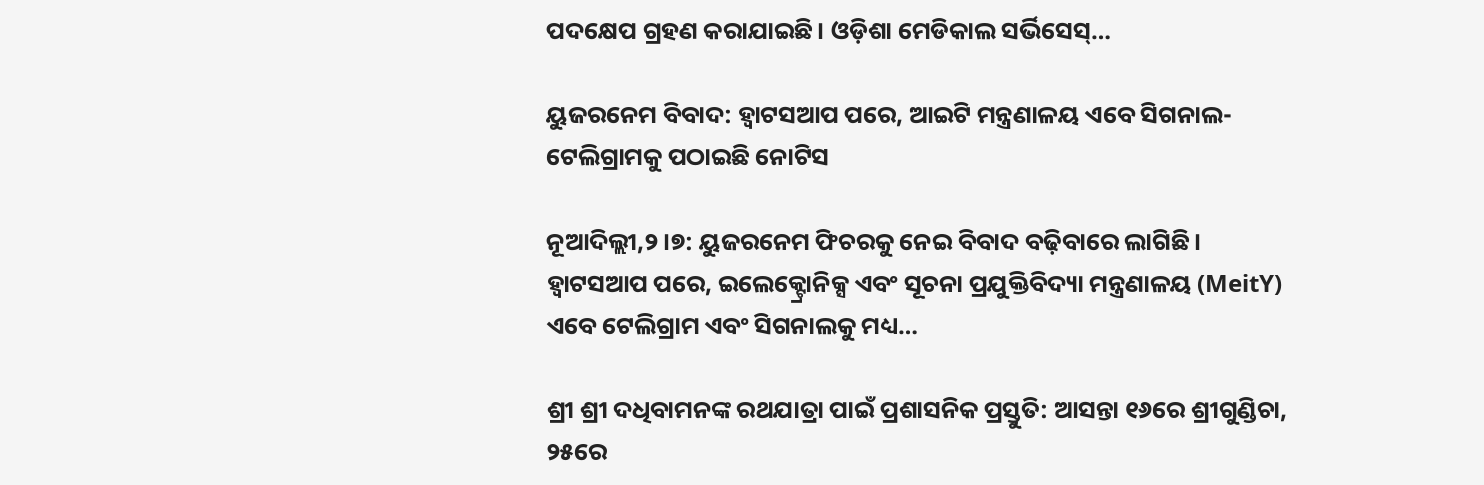ପଦକ୍ଷେପ ଗ୍ରହଣ କରାଯାଇଛି। ଓଡ଼ିଶା ମେଡିକାଲ ସର୍ଭିସେସ୍‌…

ୟୁଜରନେମ ବିବାଦ: ହ୍ବାଟସଆପ ପରେ, ଆଇଟି ମନ୍ତ୍ରଣାଳୟ ଏବେ ସିଗନାଲ-ଟେଲିଗ୍ରାମକୁ ପଠାଇଛି ନୋଟିସ

ନୂଆଦିଲ୍ଲୀ,୨।୭: ୟୁଜରନେମ ଫିଚରକୁ ନେଇ ବିବାଦ ବଢ଼ିବାରେ ଲାଗିଛି। ହ୍ବାଟସଆପ ପରେ, ଇଲେକ୍ଟ୍ରୋନିକ୍ସ ଏବଂ ସୂଚନା ପ୍ରଯୁକ୍ତିବିଦ୍ୟା ମନ୍ତ୍ରଣାଳୟ (MeitY) ଏବେ ଟେଲିଗ୍ରାମ ଏବଂ ସିଗନାଲକୁ ମଧ୍ୟ…

ଶ୍ରୀ ଶ୍ରୀ ଦଧିବାମନଙ୍କ ରଥଯାତ୍ରା ପାଇଁ ପ୍ରଶାସନିକ ପ୍ରସ୍ତୁତି: ଆସନ୍ତା ୧୬ରେ ଶ୍ରୀଗୁଣ୍ଡିଚା, ୨୫ରେ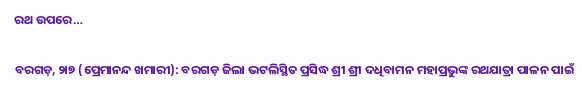ରଥ ଉପରେ…

ବରଗଡ଼, ୨ା୭ (ପ୍ରେମାନନ୍ଦ ଖମାରୀ): ବରଗଡ଼ ଜିଲା ଭଟଲିସ୍ଥିତ ପ୍ରସିଦ୍ଧ ଶ୍ରୀ ଶ୍ରୀ ଦଧିବାମନ ମହାପ୍ରଭୁଙ୍କ ରଥଯାତ୍ରା ପାଳନ ପାଇଁ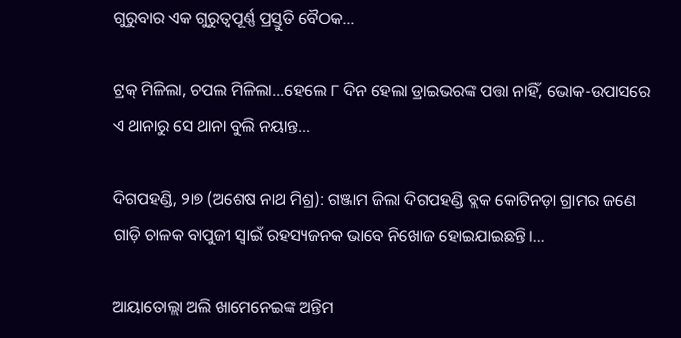ଗୁରୁବାର ଏକ ଗୁରୁତ୍ୱପୂର୍ଣ୍ଣ ପ୍ରସ୍ତୁତି ବୈଠକ…

ଟ୍ରକ୍ ମିଳିଲା, ଚପଲ ମିଳିଲା…ହେଲେ ୮ ଦିନ ହେଲା ଡ୍ରାଇଭରଙ୍କ ପତ୍ତା ନାହିଁ, ଭୋକ-ଉପାସରେ ଏ ଥାନାରୁ ସେ ଥାନା ବୁଲି ନୟାନ୍ତ…

ଦିଗପହଣ୍ଡି, ୨ା୭ (ଅଶେଷ ନାଥ ମିଶ୍ର): ଗଞ୍ଜାମ ଜିଲା ଦିଗପହଣ୍ଡି ବ୍ଲକ କୋଟିନଡ଼ା ଗ୍ରାମର ଜଣେ ଗାଡ଼ି ଚାଳକ ବାପୁଜୀ ସ୍ୱାଇଁ ରହସ୍ୟଜନକ ଭାବେ ନିଖୋଜ ହୋଇଯାଇଛନ୍ତି।…

ଆୟାତୋଲ୍ଲା ଅଲି ଖାମେନେଇଙ୍କ ଅନ୍ତିମ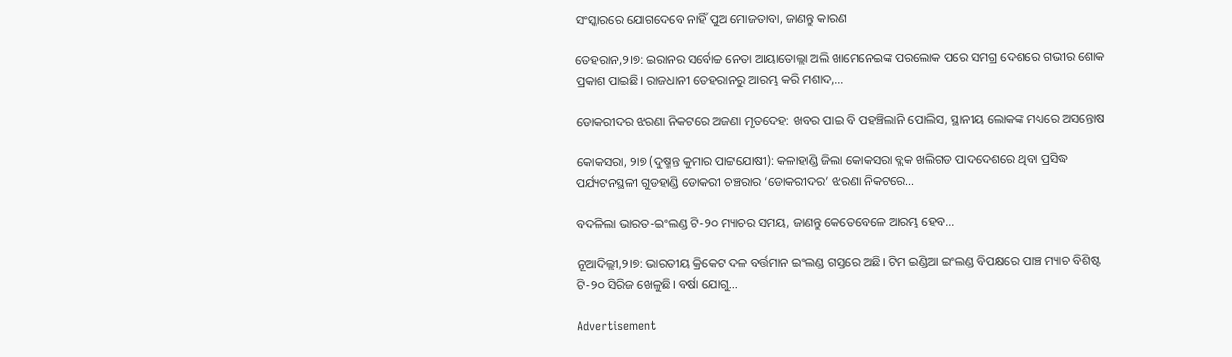ସଂସ୍କାରରେ ଯୋଗଦେବେ ନାହିଁ ପୁଅ ମୋଜତାବା, ଜାଣନ୍ତୁ କାରଣ

ତେହରାନ,୨।୭: ଇରାନର ସର୍ବୋଚ୍ଚ ନେତା ଆୟାତୋଲ୍ଲା ଅଲି ଖାମେନେଇଙ୍କ ପରଲୋକ ପରେ ସମଗ୍ର ଦେଶରେ ଗଭୀର ଶୋକ ପ୍ରକାଶ ପାଇଛି। ରାଜଧାନୀ ତେହରାନରୁ ଆରମ୍ଭ କରି ମଶାଦ,…

ଡୋକରୀଦର ଝରଣା ନିକଟରେ ଅଜଣା ମୃତଦେହ: ଖବର ପାଇ ବି ପହଞ୍ଚିଲାନି ପୋଲିସ, ସ୍ଥାନୀୟ ଲୋକଙ୍କ ମଧ୍ୟରେ ଅସନ୍ତୋଷ

କୋକସରା, ୨ା୭ (ଦୁଷ୍ମନ୍ତ କୁମାର ପାଟ୍ଟଯୋଷୀ): କଳାହାଣ୍ଡି ଜିଲା କୋକସରା ବ୍ଲକ ଖଲିଗଡ ପାଦଦେଶରେ ଥିବା ପ୍ରସିଦ୍ଧ ପର୍ଯ୍ୟଟନସ୍ଥଳୀ ଗୁଡହାଣ୍ଡି ଡୋକରୀ ଚଞ୍ଚରାର ‘ଡୋକରୀଦର’ ଝରଣା ନିକଟରେ…

ବଦଳିଲା ଭାରତ-ଇଂଲଣ୍ଡ ଟି-୨୦ ମ୍ୟାଚର ସମୟ, ଜାଣନ୍ତୁ କେତେବେଳେ ଆରମ୍ଭ ହେବ…

ନୂଆଦିଲ୍ଲୀ,୨।୭: ଭାରତୀୟ କ୍ରିକେଟ ଦଳ ବର୍ତ୍ତମାନ ଇଂଲଣ୍ଡ ଗସ୍ତରେ ଅଛି। ଟିମ ଇଣ୍ଡିଆ ଇଂଲଣ୍ଡ ବିପକ୍ଷରେ ପାଞ୍ଚ ମ୍ୟାଚ ବିଶିଷ୍ଟ ଟି-୨୦ ସିରିଜ ଖେଳୁଛି। ବର୍ଷା ଯୋଗୁ…

Advertisement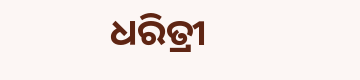ଧରିତ୍ରୀ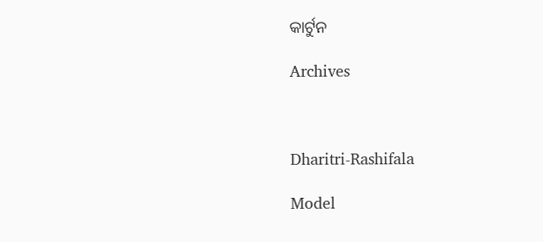କାର୍ଟୁନ

Archives



Dharitri-Rashifala

Model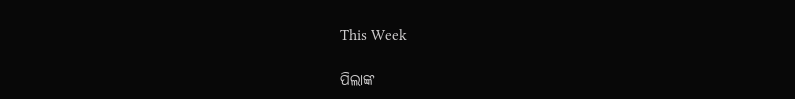This Week

ପିଲାଙ୍କ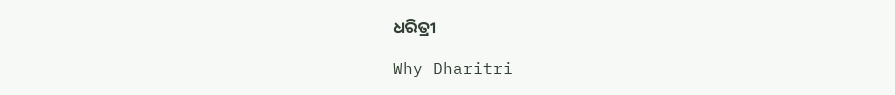ଧରିତ୍ରୀ

Why Dharitri